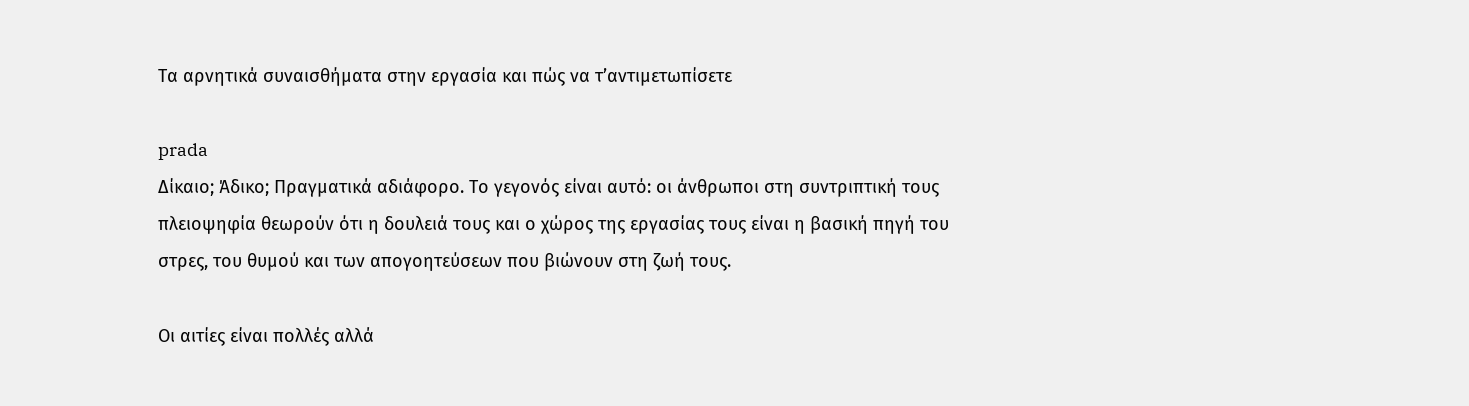Τα αρνητικά συναισθήματα στην εργασία και πώς να τ’αντιμετωπίσετε

prada
Δίκαιο; Άδικο; Πραγματικά αδιάφορο. Το γεγονός είναι αυτό: οι άνθρωποι στη συντριπτική τους πλειοψηφία θεωρούν ότι η δουλειά τους και ο χώρος της εργασίας τους είναι η βασική πηγή του στρες, του θυμού και των απογοητεύσεων που βιώνουν στη ζωή τους.

Οι αιτίες είναι πολλές αλλά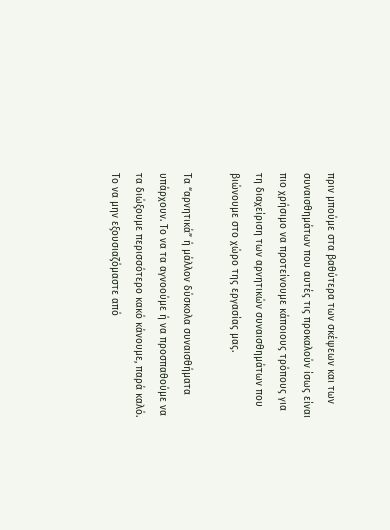πριν μπούμε στα βαθύτερα των σκέψεων και των συναισθημάτων που αυτές τις προκαλούν ίσως είναι πιο χρήσιμο να προτείνουμε κάποιους τρόπους για τη διαχείριση των αρνητικών συναισθημάτων που βιώνουμε στο χώρο της εργασίας μας.

Τα “αρνητικά” ή μάλλον δύσκολα συναισθήματα υπάρχουν. Το να τα αγνοούμε ή να προσπαθούμε να τα διώξουμε περισσότερο κακό κάνουμε, παρά καλό. Το να μην εξουσιαζόμαστε από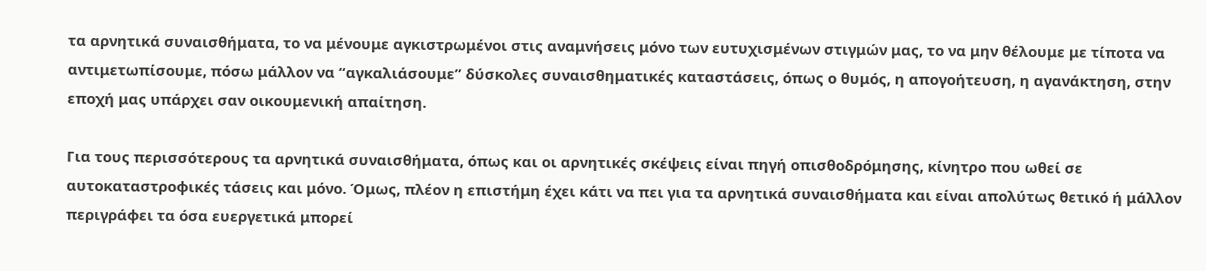τα αρνητικά συναισθήματα, το να μένουμε αγκιστρωμένοι στις αναμνήσεις μόνο των ευτυχισμένων στιγμών μας, το να μην θέλουμε με τίποτα να αντιμετωπίσουμε, πόσω μάλλον να “αγκαλιάσουμε” δύσκολες συναισθηματικές καταστάσεις, όπως ο θυμός, η απογοήτευση, η αγανάκτηση, στην εποχή μας υπάρχει σαν οικουμενική απαίτηση.

Για τους περισσότερους τα αρνητικά συναισθήματα, όπως και οι αρνητικές σκέψεις είναι πηγή οπισθοδρόμησης, κίνητρο που ωθεί σε αυτοκαταστροφικές τάσεις και μόνο. Όμως, πλέον η επιστήμη έχει κάτι να πει για τα αρνητικά συναισθήματα και είναι απολύτως θετικό ή μάλλον περιγράφει τα όσα ευεργετικά μπορεί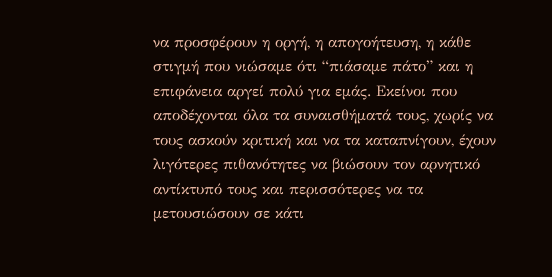να προσφέρουν η οργή, η απογοήτευση, η κάθε στιγμή που νιώσαμε ότι “πιάσαμε πάτο” και η επιφάνεια αργεί πολύ για εμάς. Εκείνοι που αποδέχονται όλα τα συναισθήματά τους, χωρίς να τους ασκούν κριτική και να τα καταπνίγουν, έχουν λιγότερες πιθανότητες να βιώσουν τον αρνητικό αντίκτυπό τους και περισσότερες να τα μετουσιώσουν σε κάτι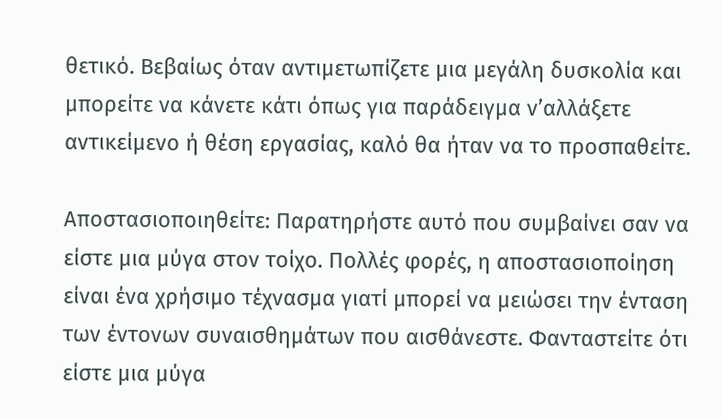θετικό. Βεβαίως όταν αντιμετωπίζετε μια μεγάλη δυσκολία και μπορείτε να κάνετε κάτι όπως για παράδειγμα ν’αλλάξετε αντικείμενο ή θέση εργασίας, καλό θα ήταν να το προσπαθείτε.

Αποστασιοποιηθείτε: Παρατηρήστε αυτό που συμβαίνει σαν να είστε μια μύγα στον τοίχο. Πολλές φορές, η αποστασιοποίηση είναι ένα χρήσιμο τέχνασμα γιατί μπορεί να μειώσει την ένταση των έντονων συναισθημάτων που αισθάνεστε. Φανταστείτε ότι είστε μια μύγα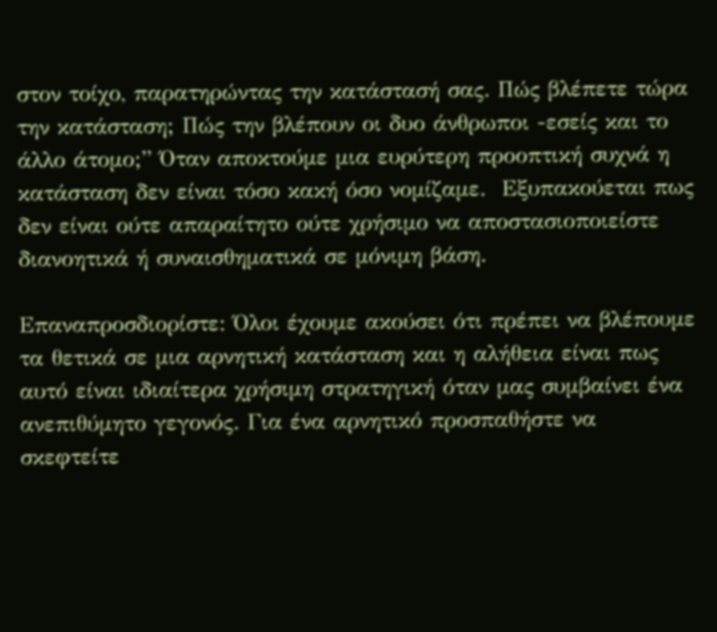στον τοίχο, παρατηρώντας την κατάστασή σας. Πώς βλέπετε τώρα την κατάσταση; Πώς την βλέπουν οι δυο άνθρωποι -εσείς και το άλλο άτομο;” Όταν αποκτούμε μια ευρύτερη προοπτική συχνά η κατάσταση δεν είναι τόσο κακή όσο νομίζαμε.  Εξυπακούεται πως δεν είναι ούτε απαραίτητο ούτε χρήσιμο να αποστασιοποιείστε διανοητικά ή συναισθηματικά σε μόνιμη βάση.

Επαναπροσδιορίστε: Όλοι έχουμε ακούσει ότι πρέπει να βλέπουμε τα θετικά σε μια αρνητική κατάσταση και η αλήθεια είναι πως αυτό είναι ιδιαίτερα χρήσιμη στρατηγική όταν μας συμβαίνει ένα ανεπιθύμητο γεγονός. Για ένα αρνητικό προσπαθήστε να σκεφτείτε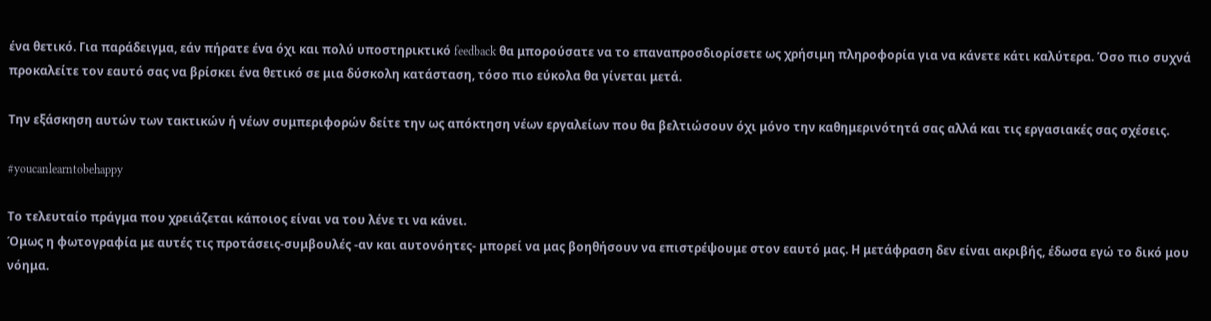ένα θετικό. Για παράδειγμα, εάν πήρατε ένα όχι και πολύ υποστηρικτικό feedback θα μπορούσατε να το επαναπροσδιορίσετε ως χρήσιμη πληροφορία για να κάνετε κάτι καλύτερα. Όσο πιο συχνά προκαλείτε τον εαυτό σας να βρίσκει ένα θετικό σε μια δύσκολη κατάσταση, τόσο πιο εύκολα θα γίνεται μετά.

Την εξάσκηση αυτών των τακτικών ή νέων συμπεριφορών δείτε την ως απόκτηση νέων εργαλείων που θα βελτιώσουν όχι μόνο την καθημερινότητά σας αλλά και τις εργασιακές σας σχέσεις.

#youcanlearntobehappy

Το τελευταίο πράγμα που χρειάζεται κάποιος είναι να του λένε τι να κάνει.
Όμως η φωτογραφία με αυτές τις προτάσεις-συμβουλές -αν και αυτονόητες- μπορεί να μας βοηθήσουν να επιστρέψουμε στον εαυτό μας. Η μετάφραση δεν είναι ακριβής, έδωσα εγώ το δικό μου νόημα.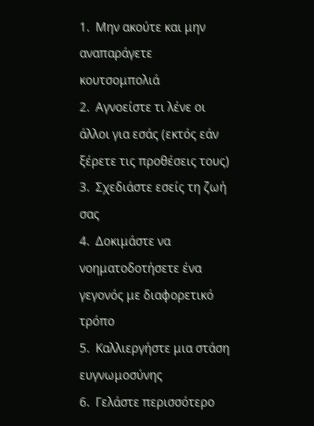1.  Μην ακούτε και μην αναπαράγετε κουτσομπολιά
2.  Αγνοείστε τι λένε οι άλλοι για εσάς (εκτός εάν ξέρετε τις προθέσεις τους)
3.  Σχεδιάστε εσείς τη ζωή σας
4.  Δοκιμάστε να νοηματοδοτήσετε ένα γεγονός με διαφορετικό τρόπο
5.  Καλλιεργήστε μια στάση ευγνωμοσύνης
6.  Γελάστε περισσότερο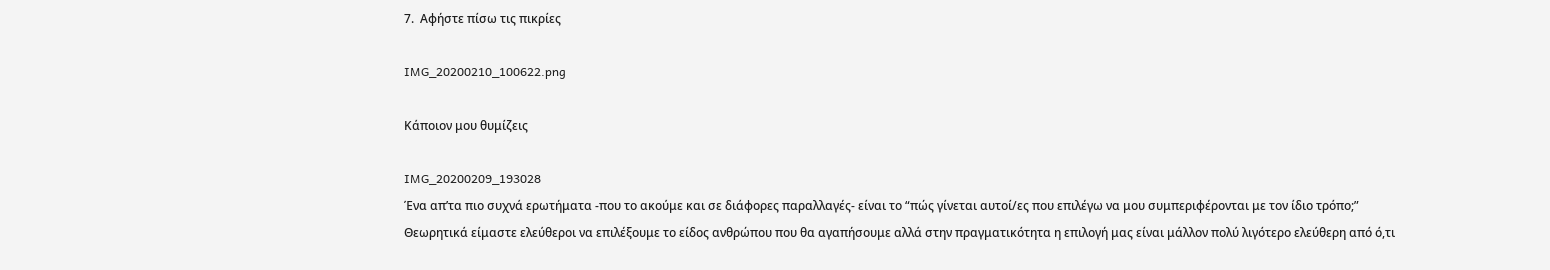7.  Αφήστε πίσω τις πικρίες

IMG_20200210_100622.png

Κάποιον μου θυμίζεις

IMG_20200209_193028
Ένα απ’τα πιο συχνά ερωτήματα -που το ακούμε και σε διάφορες παραλλαγές- είναι το “πώς γίνεται αυτοί/ες που επιλέγω να μου συμπεριφέρονται με τον ίδιο τρόπο;”
Θεωρητικά είμαστε ελεύθεροι να επιλέξουμε το είδος ανθρώπου που θα αγαπήσουμε αλλά στην πραγματικότητα η επιλογή μας είναι μάλλον πολύ λιγότερο ελεύθερη από ό,τι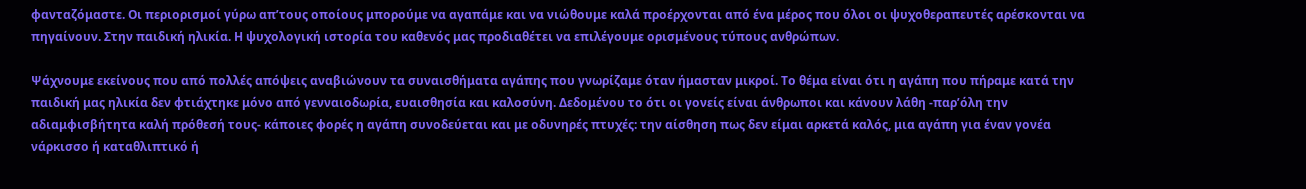φανταζόμαστε. Οι περιορισμοί γύρω απ’τους οποίους μπορούμε να αγαπάμε και να νιώθουμε καλά προέρχονται από ένα μέρος που όλοι οι ψυχοθεραπευτές αρέσκονται να πηγαίνουν. Στην παιδική ηλικία. Η ψυχολογική ιστορία του καθενός μας προδιαθέτει να επιλέγουμε ορισμένους τύπους ανθρώπων.

Ψάχνουμε εκείνους που από πολλές απόψεις αναβιώνουν τα συναισθήματα αγάπης που γνωρίζαμε όταν ήμασταν μικροί. Το θέμα είναι ότι η αγάπη που πήραμε κατά την παιδική μας ηλικία δεν φτιάχτηκε μόνο από γενναιοδωρία, ευαισθησία και καλοσύνη. Δεδομένου το ότι οι γονείς είναι άνθρωποι και κάνουν λάθη -παρ’όλη την αδιαμφισβήτητα καλή πρόθεσή τους- κάποιες φορές η αγάπη συνοδεύεται και με οδυνηρές πτυχές: την αίσθηση πως δεν είμαι αρκετά καλός, μια αγάπη για έναν γονέα νάρκισσο ή καταθλιπτικό ή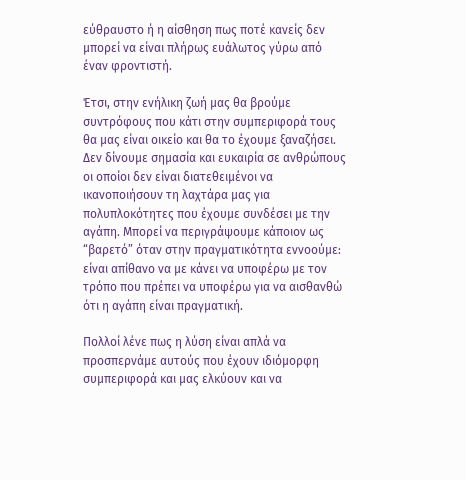εύθραυστο ή η αίσθηση πως ποτέ κανείς δεν μπορεί να είναι πλήρως ευάλωτος γύρω από έναν φροντιστή.

Έτσι, στην ενήλικη ζωή μας θα βρούμε συντρόφους που κάτι στην συμπεριφορά τους θα μας είναι οικείο και θα το έχουμε ξαναζήσει.  Δεν δίνουμε σημασία και ευκαιρία σε ανθρώπους οι οποίοι δεν είναι διατεθειμένοι να ικανοποιήσουν τη λαχτάρα μας για πολυπλοκότητες που έχουμε συνδέσει με την αγάπη. Μπορεί να περιγράψουμε κάποιον ως “βαρετό” όταν στην πραγματικότητα εννοούμε: είναι απίθανο να με κάνει να υποφέρω με τον τρόπο που πρέπει να υποφέρω για να αισθανθώ ότι η αγάπη είναι πραγματική.

Πολλοί λένε πως η λύση είναι απλά να προσπερνάμε αυτούς που έχουν ιδιόμορφη συμπεριφορά και μας ελκύουν και να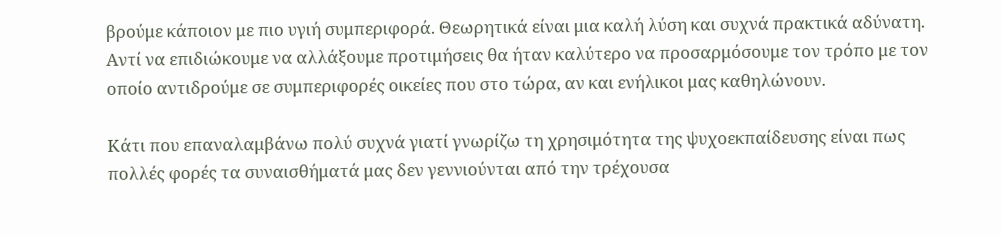βρούμε κάποιον με πιο υγιή συμπεριφορά. Θεωρητικά είναι μια καλή λύση και συχνά πρακτικά αδύνατη. Αντί να επιδιώκουμε να αλλάξουμε προτιμήσεις θα ήταν καλύτερο να προσαρμόσουμε τον τρόπο με τον οποίο αντιδρούμε σε συμπεριφορές οικείες που στο τώρα, αν και ενήλικοι μας καθηλώνουν.

Κάτι που επαναλαμβάνω πολύ συχνά γιατί γνωρίζω τη χρησιμότητα της ψυχοεκπαίδευσης είναι πως πολλές φορές τα συναισθήματά μας δεν γεννιούνται από την τρέχουσα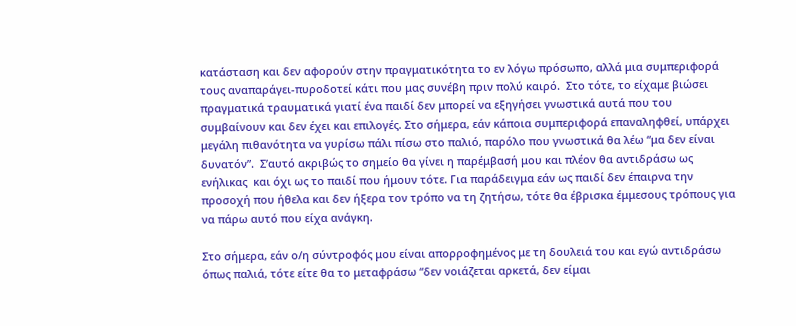κατάσταση και δεν αφορούν στην πραγματικότητα το εν λόγω πρόσωπο, αλλά μια συμπεριφορά τους αναπαράγει-πυροδοτεί κάτι που μας συνέβη πριν πολύ καιρό.  Στο τότε, το είχαμε βιώσει πραγματικά τραυματικά γιατί ένα παιδί δεν μπορεί να εξηγήσει γνωστικά αυτά που του συμβαίνουν και δεν έχει και επιλογές. Στο σήμερα, εάν κάποια συμπεριφορά επαναληφθεί, υπάρχει μεγάλη πιθανότητα να γυρίσω πάλι πίσω στο παλιό, παρόλο που γνωστικά θα λέω “μα δεν είναι δυνατόν”.  Σ’αυτό ακριβώς το σημείο θα γίνει η παρέμβασή μου και πλέον θα αντιδράσω ως ενήλικας  και όχι ως το παιδί που ήμουν τότε. Για παράδειγμα εάν ως παιδί δεν έπαιρνα την προσοχή που ήθελα και δεν ήξερα τον τρόπο να τη ζητήσω, τότε θα έβρισκα έμμεσους τρόπους για να πάρω αυτό που είχα ανάγκη.

Στο σήμερα, εάν ο/η σύντροφός μου είναι απορροφημένος με τη δουλειά του και εγώ αντιδράσω όπως παλιά, τότε είτε θα το μεταφράσω “δεν νοιάζεται αρκετά, δεν είμαι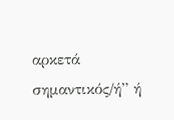αρκετά σημαντικός/ή” ή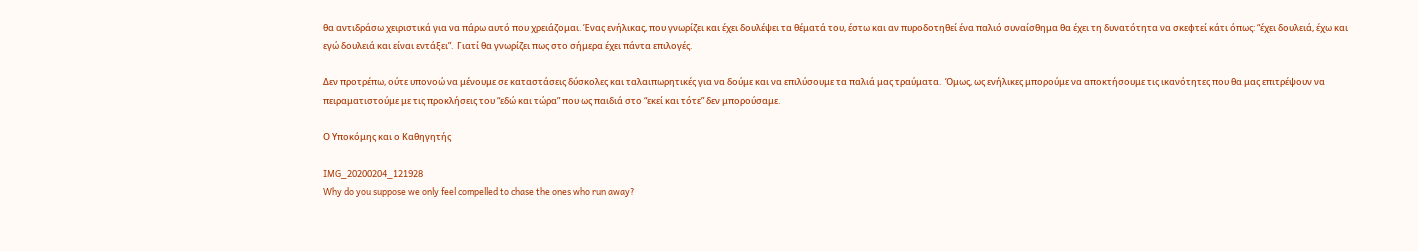θα αντιδράσω χειριστικά για να πάρω αυτό που χρειάζομαι. Ένας ενήλικας, που γνωρίζει και έχει δουλέψει τα θέματά του, έστω και αν πυροδοτηθεί ένα παλιό συναίσθημα θα έχει τη δυνατότητα να σκεφτεί κάτι όπως: “έχει δουλειά, έχω και εγώ δουλειά και είναι εντάξει”.  Γιατί θα γνωρίζει πως στο σήμερα έχει πάντα επιλογές.

Δεν προτρέπω, ούτε υπονοώ να μένουμε σε καταστάσεις δύσκολες και ταλαιπωρητικές για να δούμε και να επιλύσουμε τα παλιά μας τραύματα.  Όμως, ως ενήλικες μπορούμε να αποκτήσουμε τις ικανότητες που θα μας επιτρέψουν να πειραματιστούμε με τις προκλήσεις του “εδώ και τώρα” που ως παιδιά στο “εκεί και τότε” δεν μπορούσαμε.

Ο Υποκόμης και ο Καθηγητής

IMG_20200204_121928
Why do you suppose we only feel compelled to chase the ones who run away?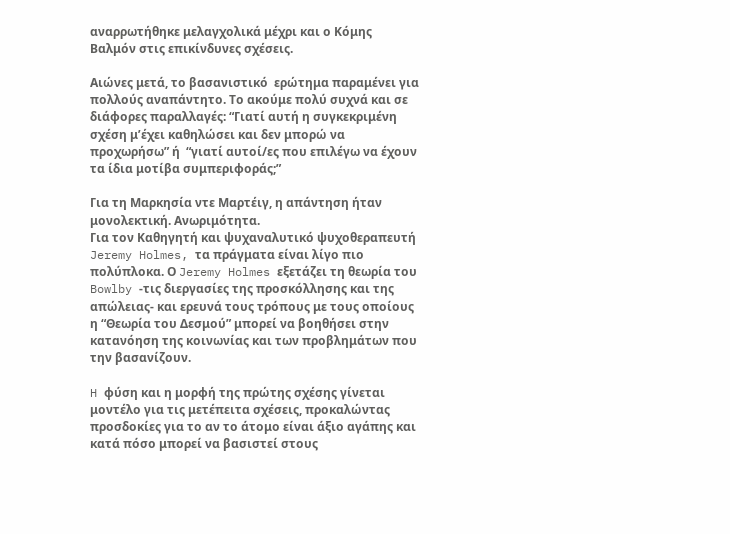αναρρωτήθηκε μελαγχολικά μέχρι και ο Κόμης Βαλμόν στις επικίνδυνες σχέσεις.

Αιώνες μετά, το βασανιστικό  ερώτημα παραμένει για πολλούς αναπάντητο. Το ακούμε πολύ συχνά και σε διάφορες παραλλαγές: “Γιατί αυτή η συγκεκριμένη σχέση μ’έχει καθηλώσει και δεν μπορώ να προχωρήσω” ή  “γιατί αυτοί/ες που επιλέγω να έχουν τα ίδια μοτίβα συμπεριφοράς;”

Για τη Μαρκησία ντε Μαρτέιγ, η απάντηση ήταν μονολεκτική. Ανωριμότητα.
Για τον Καθηγητή και ψυχαναλυτικό ψυχοθεραπευτή Jeremy Holmes, τα πράγματα είναι λίγο πιο πολύπλοκα. Ο Jeremy Holmes εξετάζει τη θεωρία του Bowlby -τις διεργασίες της προσκόλλησης και της απώλειας- και ερευνά τους τρόπους με τους οποίους η “Θεωρία του Δεσμού” μπορεί να βοηθήσει στην κατανόηση της κοινωνίας και των προβλημάτων που την βασανίζουν.

H φύση και η μορφή της πρώτης σχέσης γίνεται μοντέλο για τις μετέπειτα σχέσεις, προκαλώντας προσδοκίες για το αν το άτομο είναι άξιο αγάπης και κατά πόσο μπορεί να βασιστεί στους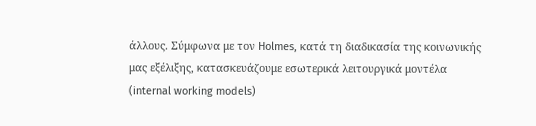άλλους. Σύμφωνα με τον Holmes, κατά τη διαδικασία της κοινωνικής μας εξέλιξης, κατασκευάζουμε εσωτερικά λειτουργικά μοντέλα (internal working models)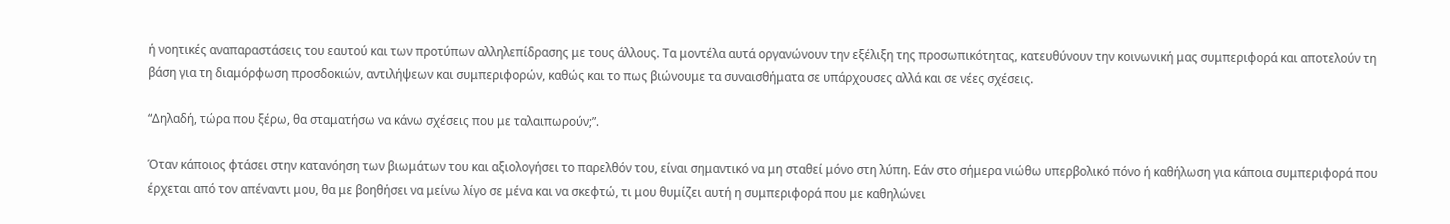ή νοητικές αναπαραστάσεις του εαυτού και των προτύπων αλληλεπίδρασης με τους άλλους. Τα μοντέλα αυτά οργανώνουν την εξέλιξη της προσωπικότητας, κατευθύνουν την κοινωνική μας συμπεριφορά και αποτελούν τη βάση για τη διαμόρφωση προσδοκιών, αντιλήψεων και συμπεριφορών, καθώς και το πως βιώνουμε τα συναισθήματα σε υπάρχουσες αλλά και σε νέες σχέσεις.

“Δηλαδή, τώρα που ξέρω, θα σταματήσω να κάνω σχέσεις που με ταλαιπωρούν;”.

Όταν κάποιος φτάσει στην κατανόηση των βιωμάτων του και αξιολογήσει το παρελθόν του, είναι σημαντικό να μη σταθεί μόνο στη λύπη. Εάν στο σήμερα νιώθω υπερβολικό πόνο ή καθήλωση για κάποια συμπεριφορά που έρχεται από τον απέναντι μου, θα με βοηθήσει να μείνω λίγο σε μένα και να σκεφτώ, τι μου θυμίζει αυτή η συμπεριφορά που με καθηλώνει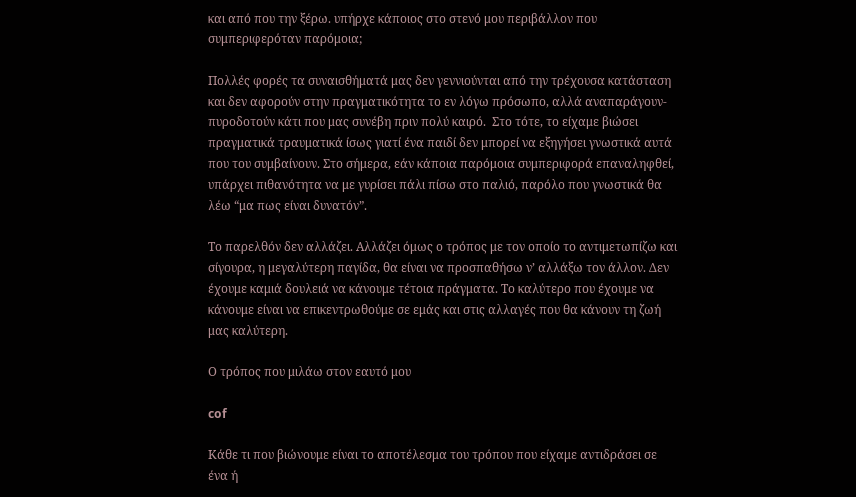και από που την ξέρω. υπήρχε κάποιος στο στενό μου περιβάλλον που συμπεριφερόταν παρόμοια;

Πολλές φορές τα συναισθήματά μας δεν γεννιούνται από την τρέχουσα κατάσταση και δεν αφορούν στην πραγματικότητα το εν λόγω πρόσωπο, αλλά αναπαράγουν-πυροδοτούν κάτι που μας συνέβη πριν πολύ καιρό.  Στο τότε, το είχαμε βιώσει πραγματικά τραυματικά ίσως γιατί ένα παιδί δεν μπορεί να εξηγήσει γνωστικά αυτά που του συμβαίνουν. Στο σήμερα, εάν κάποια παρόμοια συμπεριφορά επαναληφθεί, υπάρχει πιθανότητα να με γυρίσει πάλι πίσω στο παλιό, παρόλο που γνωστικά θα λέω “μα πως είναι δυνατόν”.

Το παρελθόν δεν αλλάζει. Αλλάζει όμως ο τρόπος με τον οποίο το αντιμετωπίζω και σίγουρα, η μεγαλύτερη παγίδα, θα είναι να προσπαθήσω ν’ αλλάξω τον άλλον. Δεν έχουμε καμιά δουλειά να κάνουμε τέτοια πράγματα. Το καλύτερο που έχουμε να κάνουμε είναι να επικεντρωθούμε σε εμάς και στις αλλαγές που θα κάνουν τη ζωή μας καλύτερη.

Ο τρόπος που μιλάω στον εαυτό μου

cof

Κάθε τι που βιώνουμε είναι το αποτέλεσμα του τρόπου που είχαμε αντιδράσει σε ένα ή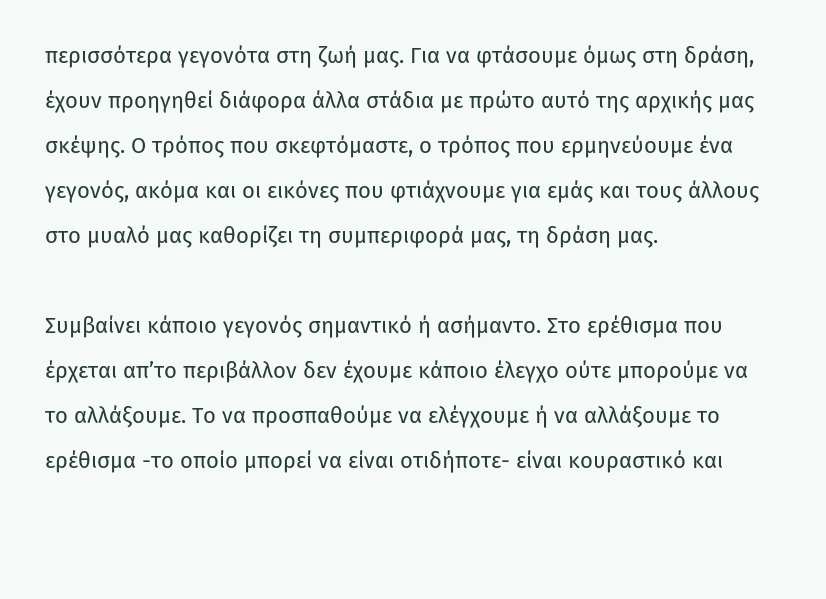περισσότερα γεγονότα στη ζωή μας. Για να φτάσουμε όμως στη δράση, έχουν προηγηθεί διάφορα άλλα στάδια με πρώτο αυτό της αρχικής μας σκέψης. Ο τρόπος που σκεφτόμαστε, ο τρόπος που ερμηνεύουμε ένα γεγονός, ακόμα και οι εικόνες που φτιάχνουμε για εμάς και τους άλλους στο μυαλό μας καθορίζει τη συμπεριφορά μας, τη δράση μας.

Συμβαίνει κάποιο γεγονός σημαντικό ή ασήμαντο. Στο ερέθισμα που έρχεται απ’το περιβάλλον δεν έχουμε κάποιο έλεγχο ούτε μπορούμε να το αλλάξουμε. Το να προσπαθούμε να ελέγχουμε ή να αλλάξουμε το ερέθισμα -το οποίο μπορεί να είναι οτιδήποτε- είναι κουραστικό και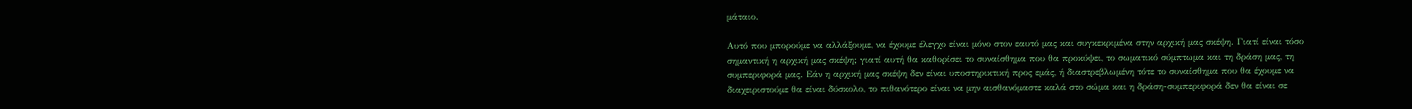μάταιο.

Αυτό που μπορούμε να αλλάξουμε, να έχουμε έλεγχο είναι μόνο στον εαυτό μας και συγκεκριμένα στην αρχική μας σκέψη. Γιατί είναι τόσο σημαντική η αρχική μας σκέψη; γιατί αυτή θα καθορίσει το συναίσθημα που θα προκύψει, το σωματικό σύμπτωμα και τη δράση μας, τη συμπεριφορά μας. Εάν η αρχική μας σκέψη δεν είναι υποστηρικτική προς εμάς, ή διαστρεβλωμένη τότε το συναίσθημα που θα έχουμε να διαχειριστούμε θα είναι δύσκολο, το πιθανότερο είναι να μην αισθανόμαστε καλά στο σώμα και η δράση-συμπεριφορά δεν θα είναι σε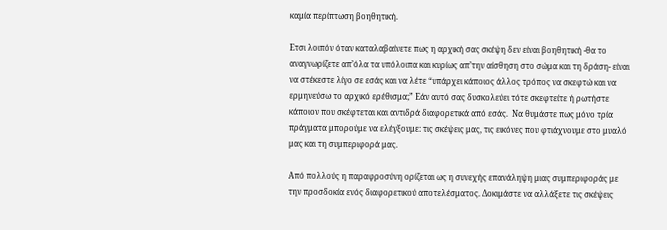καμία περίπτωση βοηθητική.

Ετσι λοιπόν όταν καταλαβαίνετε πως η αρχική σας σκέψη δεν είναι βοηθητική -θα το αναγνωρίζετε απ’όλα τα υπόλοιπα και κυρίως απ’την αίσθηση στο σώμα και τη δράση- είναι να στέκεστε λίγο σε εσάς και να λέτε “υπάρχει κάποιος άλλος τρόπος να σκεφτώ και να ερμηνεύσω το αρχικό ερέθισμα;” Εάν αυτό σας δυσκολεύει τότε σκεφτείτε ή ρωτήστε κάποιον που σκέφτεται και αντιδρά διαφορετικά από εσάς.  Να θυμάστε πως μόνο τρία πράγματα μπορούμε να ελέγξουμε: τις σκέψεις μας, τις εικόνες που φτιάχνουμε στο μυαλό μας και τη συμπεριφορά μας.

Από πολλούς η παραφροσύνη ορίζεται ως η συνεχής επανάληψη μιας συμπεριφοράς με την προσδοκία ενός διαφορετικού αποτελέσματος. Δοκιμάστε να αλλάξετε τις σκέψεις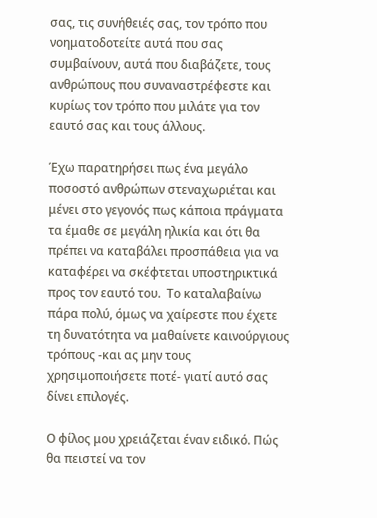σας, τις συνήθειές σας, τον τρόπο που νοηματοδοτείτε αυτά που σας συμβαίνουν, αυτά που διαβάζετε, τους ανθρώπους που συναναστρέφεστε και κυρίως τον τρόπο που μιλάτε για τον εαυτό σας και τους άλλους.

Έχω παρατηρήσει πως ένα μεγάλο ποσοστό ανθρώπων στεναχωριέται και μένει στο γεγονός πως κάποια πράγματα τα έμαθε σε μεγάλη ηλικία και ότι θα πρέπει να καταβάλει προσπάθεια για να καταφέρει να σκέφτεται υποστηρικτικά προς τον εαυτό του.  Το καταλαβαίνω πάρα πολύ, όμως να χαίρεστε που έχετε τη δυνατότητα να μαθαίνετε καινούργιους τρόπους -και ας μην τους χρησιμοποιήσετε ποτέ- γιατί αυτό σας δίνει επιλογές.

Ο φίλος μου χρειάζεται έναν ειδικό. Πώς θα πειστεί να τον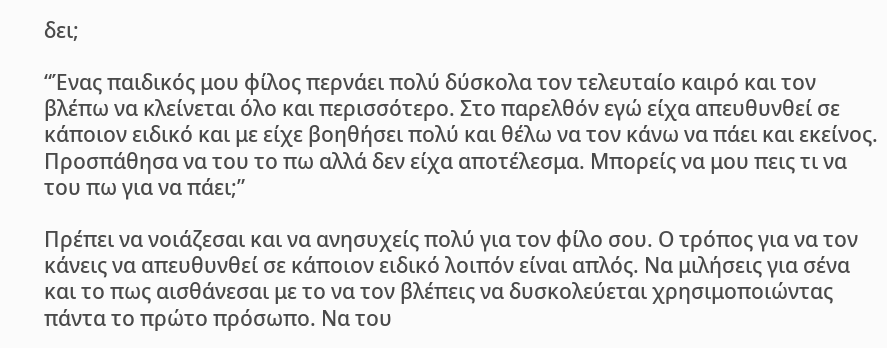δει;

“Ένας παιδικός μου φίλος περνάει πολύ δύσκολα τον τελευταίο καιρό και τον βλέπω να κλείνεται όλο και περισσότερο. Στο παρελθόν εγώ είχα απευθυνθεί σε κάποιον ειδικό και με είχε βοηθήσει πολύ και θέλω να τον κάνω να πάει και εκείνος. Προσπάθησα να του το πω αλλά δεν είχα αποτέλεσμα. Μπορείς να μου πεις τι να του πω για να πάει;”

Πρέπει να νοιάζεσαι και να ανησυχείς πολύ για τον φίλο σου. Ο τρόπος για να τον κάνεις να απευθυνθεί σε κάποιον ειδικό λοιπόν είναι απλός. Να μιλήσεις για σένα και το πως αισθάνεσαι με το να τον βλέπεις να δυσκολεύεται χρησιμοποιώντας πάντα το πρώτο πρόσωπο. Να του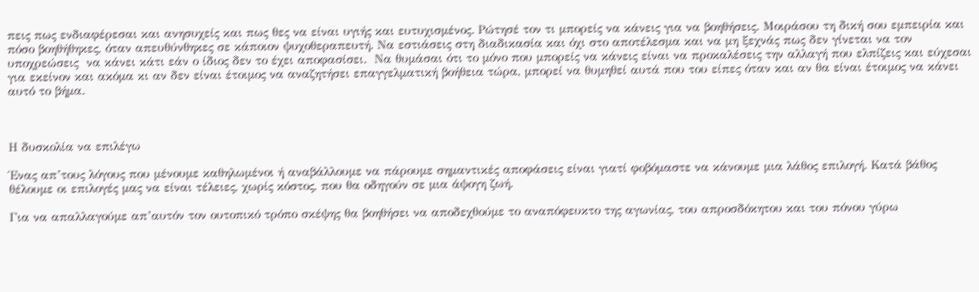πεις πως ενδιαφέρεσαι και ανησυχείς και πως θες να είναι υγιής και ευτυχισμένος. Ρώτησέ τον τι μπορείς να κάνεις για να βοηθήσεις. Μοιράσου τη δική σου εμπειρία και πόσο βοηθήθηκες, όταν απευθύνθηκες σε κάποιον ψυχοθεραπευτή. Να εστιάσεις στη διαδικασία και όχι στο αποτέλεσμα και να μη ξεχνάς πως δεν γίνεται να τον υποχρεώσεις  να κάνει κάτι εάν ο ίδιος δεν το έχει αποφασίσει.  Να θυμάσαι ότι το μόνο που μπορείς να κάνεις είναι να προκαλέσεις την αλλαγή που ελπίζεις και εύχεσαι για εκείνον και ακόμα κι αν δεν είναι έτοιμος να αναζητήσει επαγγελματική βοήθεια τώρα, μπορεί να θυμηθεί αυτά που του είπες όταν και αν θα είναι έτοιμος να κάνει αυτό το βήμα.



Η δυσκολία να επιλέγω

Ένας απ’τους λόγους που μένουμε καθηλωμένοι ή αναβάλλουμε να πάρουμε σημαντικές αποφάσεις είναι γιατί φοβόμαστε να κάνουμε μια λάθος επιλογή. Κατά βάθος θέλουμε οι επιλογές μας να είναι τέλειες, χωρίς κόστος, που θα οδηγούν σε μια άψογη ζωή.

Για να απαλλαγούμε απ’αυτόν τον ουτοπικό τρόπο σκέψης θα βοηθήσει να αποδεχθούμε το αναπόφευκτο της αγωνίας, του απροσδόκητου και του πόνου γύρω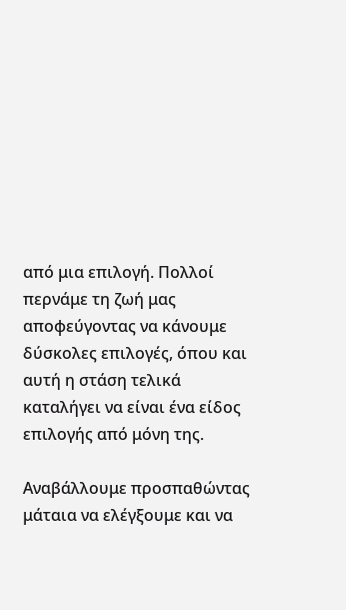από μια επιλογή. Πολλοί περνάμε τη ζωή μας αποφεύγοντας να κάνουμε δύσκολες επιλογές, όπου και αυτή η στάση τελικά καταλήγει να είναι ένα είδος επιλογής από μόνη της.

Αναβάλλουμε προσπαθώντας μάταια να ελέγξουμε και να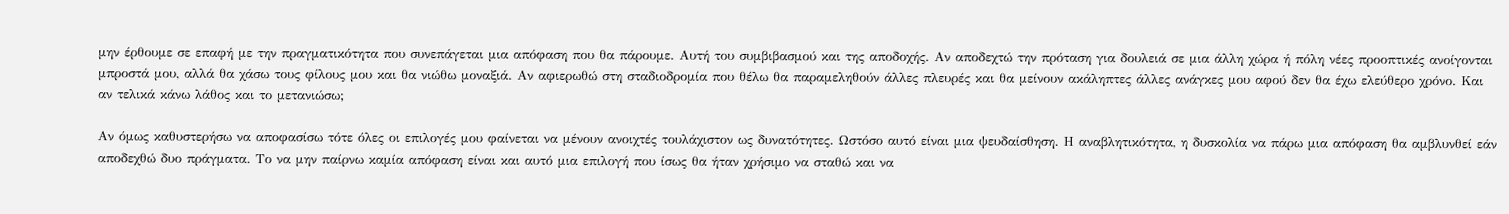μην έρθουμε σε επαφή με την πραγματικότητα που συνεπάγεται μια απόφαση που θα πάρουμε. Αυτή του συμβιβασμού και της αποδοχής. Αν αποδεχτώ την πρόταση για δουλειά σε μια άλλη χώρα ή πόλη νέες προοπτικές ανοίγονται μπροστά μου, αλλά θα χάσω τους φίλους μου και θα νιώθω μοναξιά. Αν αφιερωθώ στη σταδιοδρομία που θέλω θα παραμεληθούν άλλες πλευρές και θα μείνουν ακάληπτες άλλες ανάγκες μου αφού δεν θα έχω ελεύθερο χρόνο. Και αν τελικά κάνω λάθος και το μετανιώσω;

Αν όμως καθυστερήσω να αποφασίσω τότε όλες οι επιλογές μου φαίνεται να μένουν ανοιχτές τουλάχιστον ως δυνατότητες. Ωστόσο αυτό είναι μια ψευδαίσθηση. Η αναβλητικότητα, η δυσκολία να πάρω μια απόφαση θα αμβλυνθεί εάν αποδεχθώ δυο πράγματα. Το να μην παίρνω καμία απόφαση είναι και αυτό μια επιλογή που ίσως θα ήταν χρήσιμο να σταθώ και να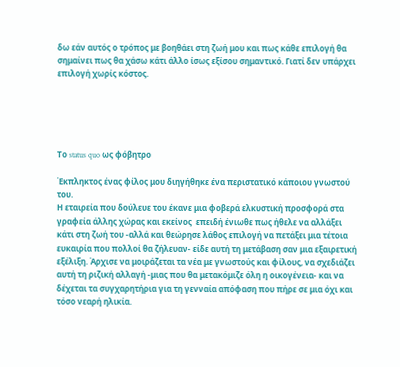δω εάν αυτός ο τρόπος με βοηθάει στη ζωή μου και πως κάθε επιλογή θα σημαίνει πως θα χάσω κάτι άλλο ίσως εξίσου σημαντικό. Γιατί δεν υπάρχει επιλογή χωρίς κόστος.





Το status quo ως φόβητρο

Έκπληκτος ένας φίλος μου διηγήθηκε ένα περιστατικό κάποιου γνωστού του.
Η εταιρεία που δούλευε του έκανε μια φοβερά ελκυστική προσφορά στα γραφεία άλλης χώρας και εκείνος  επειδή ένιωθε πως ήθελε να αλλάξει κάτι στη ζωή του -αλλά και θεώρησε λάθος επιλογή να πετάξει μια τέτοια ευκαιρία που πολλοί θα ζήλευαν- είδε αυτή τη μετάβαση σαν μια εξαιρετική εξέλιξη. Άρχισε να μοιράζεται τα νέα με γνωστούς και φίλους, να σχεδιάζει αυτή τη ριζική αλλαγή -μιας που θα μετακόμιζε όλη η οικογένεια- και να δέχεται τα συγχαρητήρια για τη γενναία απόφαση που πήρε σε μια όχι και τόσο νεαρή ηλικία.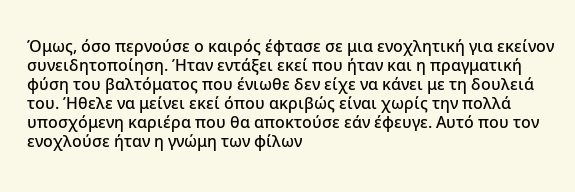Όμως, όσο περνούσε ο καιρός έφτασε σε μια ενοχλητική για εκείνον συνειδητοποίηση. Ήταν εντάξει εκεί που ήταν και η πραγματική φύση του βαλτόματος που ένιωθε δεν είχε να κάνει με τη δουλειά του. Ήθελε να μείνει εκεί όπου ακριβώς είναι χωρίς την πολλά υποσχόμενη καριέρα που θα αποκτούσε εάν έφευγε. Αυτό που τον ενοχλούσε ήταν η γνώμη των φίλων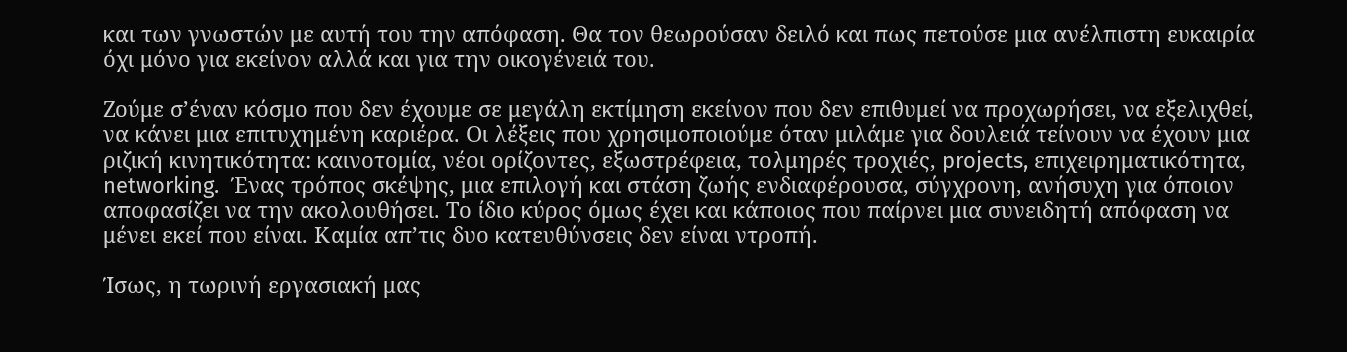και των γνωστών με αυτή του την απόφαση. Θα τον θεωρούσαν δειλό και πως πετούσε μια ανέλπιστη ευκαιρία όχι μόνο για εκείνον αλλά και για την οικογένειά του.

Ζούμε σ’έναν κόσμο που δεν έχουμε σε μεγάλη εκτίμηση εκείνον που δεν επιθυμεί να προχωρήσει, να εξελιχθεί, να κάνει μια επιτυχημένη καριέρα. Οι λέξεις που χρησιμοποιούμε όταν μιλάμε για δουλειά τείνουν να έχουν μια ριζική κινητικότητα: καινοτομία, νέοι ορίζοντες, εξωστρέφεια, τολμηρές τροχιές, projects, επιχειρηματικότητα, networking.  Ένας τρόπος σκέψης, μια επιλογή και στάση ζωής ενδιαφέρουσα, σύγχρονη, ανήσυχη για όποιον αποφασίζει να την ακολουθήσει. Το ίδιο κύρος όμως έχει και κάποιος που παίρνει μια συνειδητή απόφαση να μένει εκεί που είναι. Καμία απ’τις δυο κατευθύνσεις δεν είναι ντροπή.

Ίσως, η τωρινή εργασιακή μας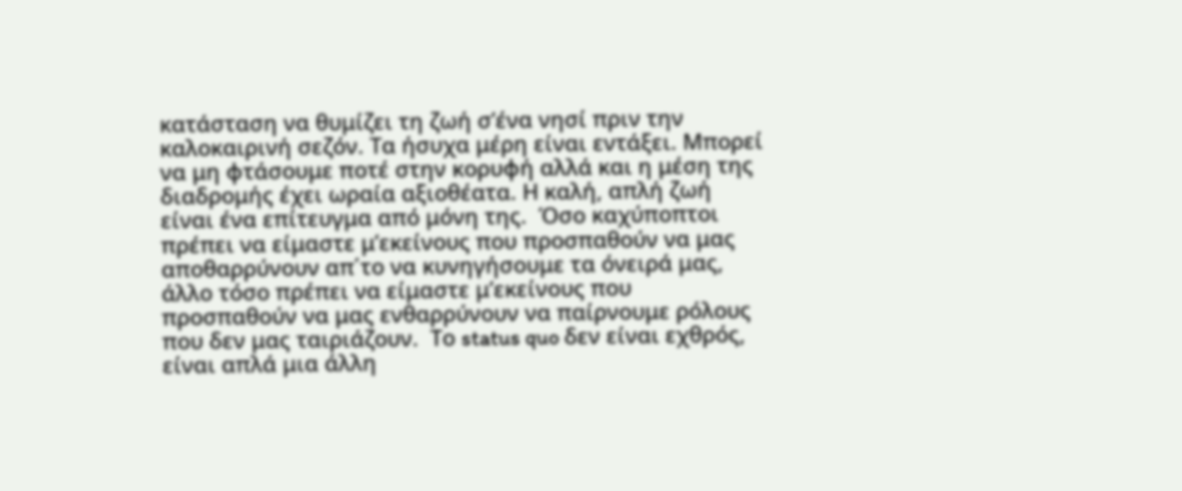κατάσταση να θυμίζει τη ζωή σ’ένα νησί πριν την καλοκαιρινή σεζόν. Τα ήσυχα μέρη είναι εντάξει. Μπορεί να μη φτάσουμε ποτέ στην κορυφή αλλά και η μέση της διαδρομής έχει ωραία αξιοθέατα. Η καλή, απλή ζωή είναι ένα επίτευγμα από μόνη της.  Όσο καχύποπτοι πρέπει να είμαστε μ’εκείνους που προσπαθούν να μας αποθαρρύνουν απ΄το να κυνηγήσουμε τα όνειρά μας, άλλο τόσο πρέπει να είμαστε μ’εκείνους που προσπαθούν να μας ενθαρρύνουν να παίρνουμε ρόλους που δεν μας ταιριάζουν.  Το status quo δεν είναι εχθρός, είναι απλά μια άλλη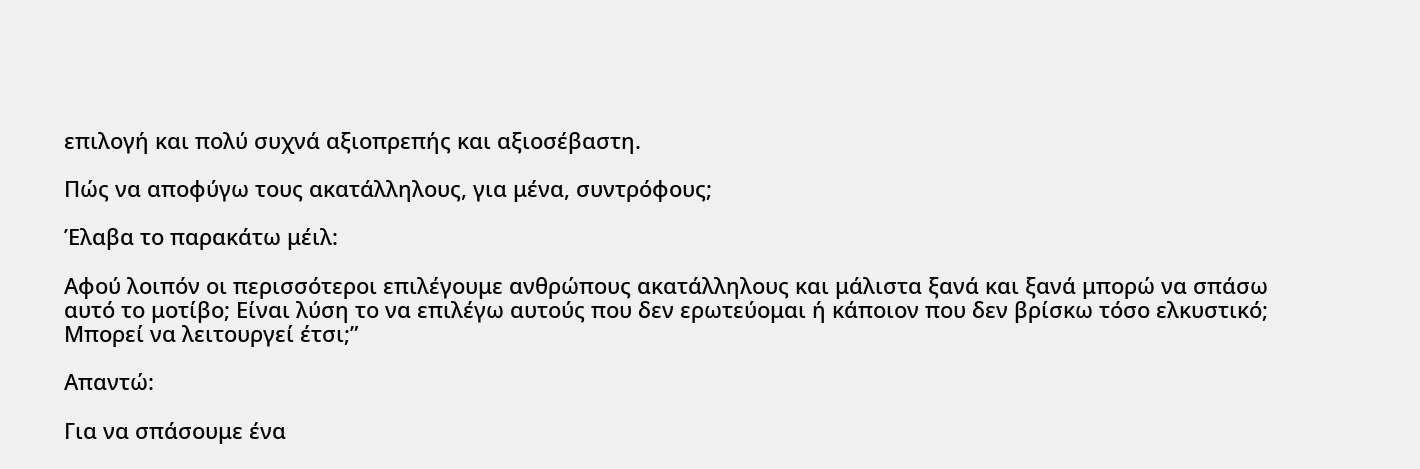επιλογή και πολύ συχνά αξιοπρεπής και αξιοσέβαστη.

Πώς να αποφύγω τους ακατάλληλους, για μένα, συντρόφους;

Έλαβα το παρακάτω μέιλ:

Αφού λοιπόν οι περισσότεροι επιλέγουμε ανθρώπους ακατάλληλους και μάλιστα ξανά και ξανά μπορώ να σπάσω αυτό το μοτίβο; Είναι λύση το να επιλέγω αυτούς που δεν ερωτεύομαι ή κάποιον που δεν βρίσκω τόσο ελκυστικό; Μπορεί να λειτουργεί έτσι;”

Απαντώ:

Για να σπάσουμε ένα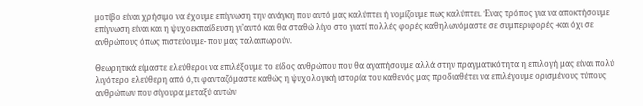μοτίβο είναι χρήσιμο να έχουμε επίγνωση την ανάγκη που αυτό μας καλύπτει ή νομίζουμε πως καλύπτει. Ένας τρόπος για να αποκτήσουμε επίγνωση είναι και η ψυχοεκπαίδευση γι’αυτό και θα σταθώ λίγο στο γιατί πολλές φορές καθηλωνόμαστε σε συμπεριφορές -και όχι σε ανθρώπους όπως πιστεύουμε- που μας ταλαιπωρούν.

Θεωρητικά είμαστε ελεύθεροι να επιλέξουμε το είδος ανθρώπου που θα αγαπήσουμε αλλά στην πραγματικότητα η επιλογή μας είναι πολύ λιγότερο ελεύθερη από ό,τι φανταζόμαστε καθώς η ψυχολογική ιστορία του καθενός μας προδιαθέτει να επιλέγουμε ορισμένους τύπους ανθρώπων που σίγουρα μεταξύ αυτών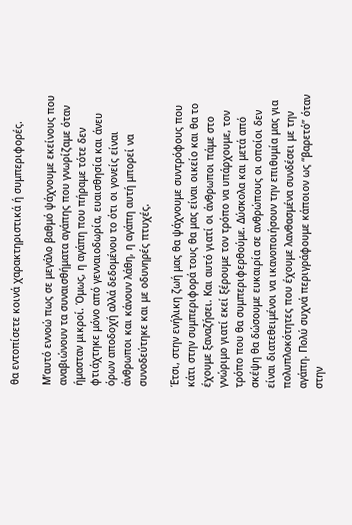θα εντοπίσετε κοινά χαρακτηριστικά ή συμπεριφορές.

Μ’αυτό εννοώ πως σε μεγάλο βαθμό ψάχνουμε εκείνους που αναβιώνουν τα συναισθήματα αγάπης που γνωρίζαμε όταν ήμασταν μικροί. Όμως, η αγάπη που πήραμε τότε δεν φτιάχτηκε μόνο από γενναιοδωρία, ευαισθησία και άνευ όρων αποδοχή αλλά δεδομένου το ότι οι γονείς είναι άνθρωποι και κάνουν λάθη, η αγάπη αυτή μπορεί να συνοδεύτηκε και με οδυνηρές πτυχές.

Έτσι, στην ενήλικη ζωή μας θα ψάχνουμε συντρόφους που κάτι στην συμπεριφορά τους θα μας είναι οικείο και θα το έχουμε ξαναζήσει. Και αυτό γιατί οι άνθρωποι πάμε στο γνώριμο γιατί εκεί ξέρουμε τον τρόπο να υπάρχουμε, τον τρόπο που θα συμπεριφερθούμε. Δύσκολα και μετά από σκέψη θα δώσουμε ευκαιρία σε ανθρώπους οι οποίοι δεν είναι διατεθειμένοι να ικανοποιήσουν την επιθυμία μας για πολυπλοκότητες που έχουμε λανθασμένα συνδέσει με την αγάπη. Πολύ συχνά περιγράφουμε κάποιον ως “βαρετό” όταν στην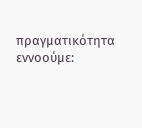πραγματικότητα εννοούμε: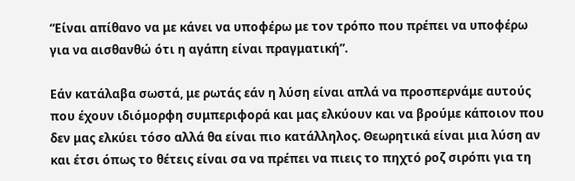“Είναι απίθανο να με κάνει να υποφέρω με τον τρόπο που πρέπει να υποφέρω για να αισθανθώ ότι η αγάπη είναι πραγματική”.

Εάν κατάλαβα σωστά, με ρωτάς εάν η λύση είναι απλά να προσπερνάμε αυτούς που έχουν ιδιόμορφη συμπεριφορά και μας ελκύουν και να βρούμε κάποιον που δεν μας ελκύει τόσο αλλά θα είναι πιο κατάλληλος. Θεωρητικά είναι μια λύση αν και έτσι όπως το θέτεις είναι σα να πρέπει να πιεις το πηχτό ροζ σιρόπι για τη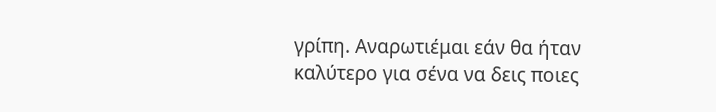γρίπη. Αναρωτιέμαι εάν θα ήταν καλύτερο για σένα να δεις ποιες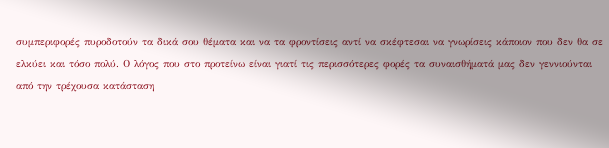συμπεριφορές πυροδοτούν τα δικά σου θέματα και να τα φροντίσεις αντί να σκέφτεσαι να γνωρίσεις κάποιον που δεν θα σε ελκύει και τόσο πολύ. Ο λόγος που στο προτείνω είναι γιατί τις περισσότερες φορές τα συναισθήματά μας δεν γεννιούνται από την τρέχουσα κατάσταση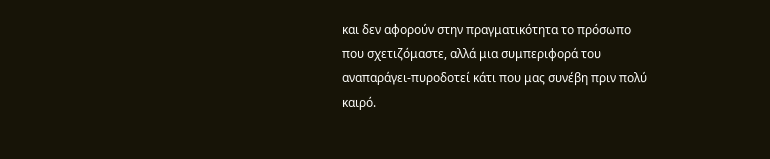και δεν αφορούν στην πραγματικότητα το πρόσωπο που σχετιζόμαστε, αλλά μια συμπεριφορά του αναπαράγει-πυροδοτεί κάτι που μας συνέβη πριν πολύ καιρό.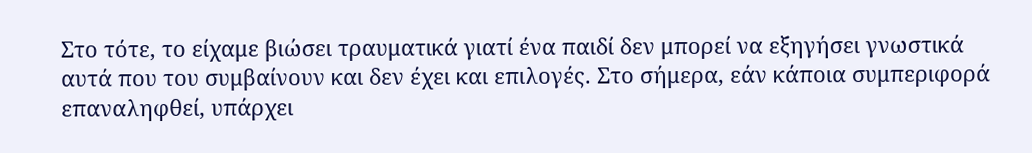Στο τότε, το είχαμε βιώσει τραυματικά γιατί ένα παιδί δεν μπορεί να εξηγήσει γνωστικά αυτά που του συμβαίνουν και δεν έχει και επιλογές. Στο σήμερα, εάν κάποια συμπεριφορά επαναληφθεί, υπάρχει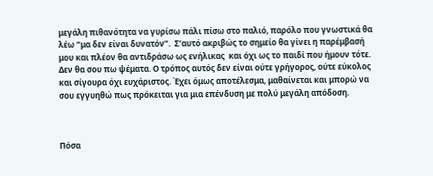μεγάλη πιθανότητα να γυρίσω πάλι πίσω στο παλιό, παρόλο που γνωστικά θα λέω “μα δεν είναι δυνατόν”.  Σ’αυτό ακριβώς το σημείο θα γίνει η παρέμβασή μου και πλέον θα αντιδράσω ως ενήλικας  και όχι ως το παιδί που ήμουν τότε. Δεν θα σου πω ψέματα. Ο τρόπος αυτός δεν είναι ούτε γρήγορος, ούτε εύκολος και σίγουρα όχι ευχάριστος. Έχει όμως αποτέλεσμα, μαθαίνεται και μπορώ να σου εγγυηθώ πως πρόκειται για μια επένδυση με πολύ μεγάλη απόδοση.



Πόσα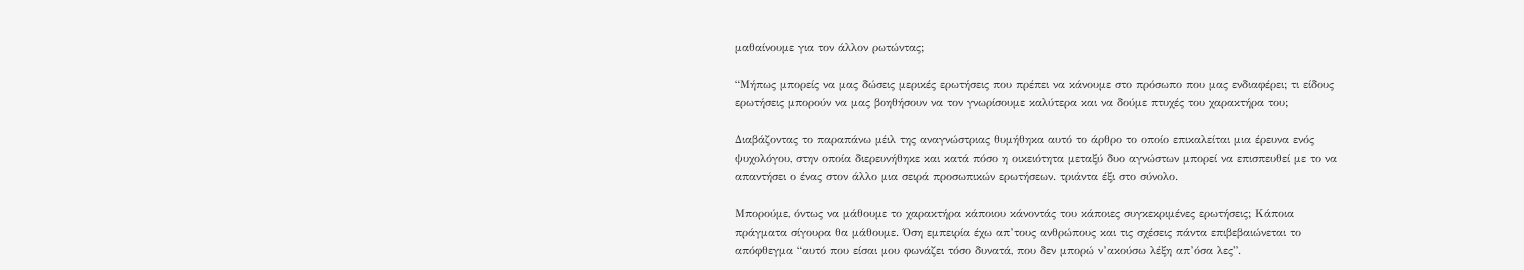μαθαίνουμε για τον άλλον ρωτώντας;

“Μήπως μπορείς να μας δώσεις μερικές ερωτήσεις που πρέπει να κάνουμε στο πρόσωπο που μας ενδιαφέρει; τι είδους ερωτήσεις μπορούν να μας βοηθήσουν να τον γνωρίσουμε καλύτερα και να δούμε πτυχές του χαρακτήρα του;

Διαβάζοντας το παραπάνω μέιλ της αναγνώστριας θυμήθηκα αυτό το άρθρο το οποίο επικαλείται μια έρευνα ενός ψυχολόγου, στην οποία διερευνήθηκε και κατά πόσο η οικειότητα μεταξύ δυο αγνώστων μπορεί να επισπευθεί με το να απαντήσει ο ένας στον άλλο μια σειρά προσωπικών ερωτήσεων. τριάντα έξι στο σύνολο.

Μπορούμε, όντως να μάθουμε το χαρακτήρα κάποιου κάνοντάς του κάποιες συγκεκριμένες ερωτήσεις; Κάποια πράγματα σίγουρα θα μάθουμε. Όση εμπειρία έχω απ’τους ανθρώπους και τις σχέσεις πάντα επιβεβαιώνεται το απόφθεγμα “αυτό που είσαι μου φωνάζει τόσο δυνατά, που δεν μπορώ ν’ακούσω λέξη απ’όσα λες”.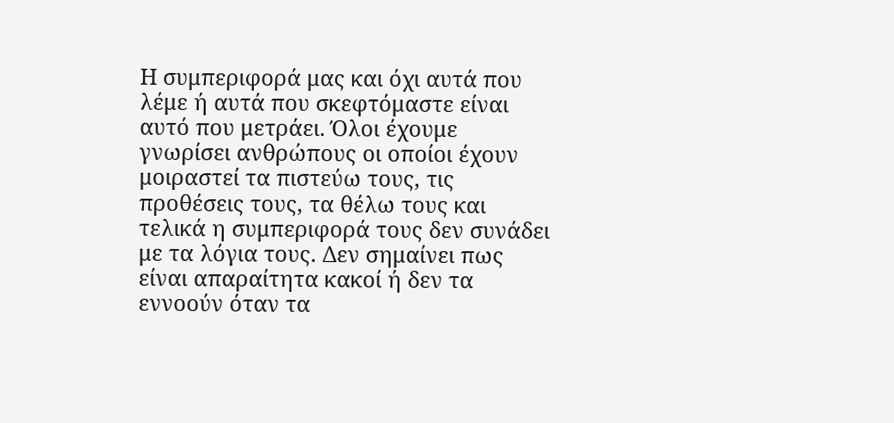Η συμπεριφορά μας και όχι αυτά που λέμε ή αυτά που σκεφτόμαστε είναι αυτό που μετράει. Όλοι έχουμε γνωρίσει ανθρώπους οι οποίοι έχουν μοιραστεί τα πιστεύω τους, τις προθέσεις τους, τα θέλω τους και τελικά η συμπεριφορά τους δεν συνάδει με τα λόγια τους. Δεν σημαίνει πως είναι απαραίτητα κακοί ή δεν τα εννοούν όταν τα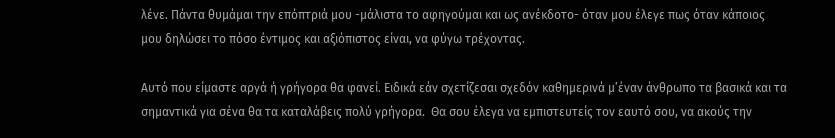λένε. Πάντα θυμάμαι την επόπτριά μου -μάλιστα το αφηγούμαι και ως ανέκδοτο- όταν μου έλεγε πως όταν κάποιος μου δηλώσει το πόσο έντιμος και αξιόπιστος είναι, να φύγω τρέχοντας.

Αυτό που είμαστε αργά ή γρήγορα θα φανεί. Ειδικά εάν σχετίζεσαι σχεδόν καθημερινά μ’έναν άνθρωπο τα βασικά και τα σημαντικά για σένα θα τα καταλάβεις πολύ γρήγορα.  Θα σου έλεγα να εμπιστευτείς τον εαυτό σου, να ακούς την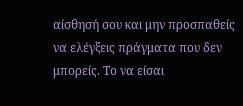αίσθησή σου και μην προσπαθείς να ελέγξεις πράγματα που δεν μπορείς. Το να είσαι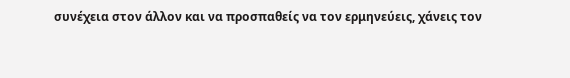συνέχεια στον άλλον και να προσπαθείς να τον ερμηνεύεις, χάνεις τον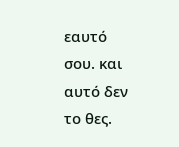εαυτό σου. και αυτό δεν το θες.